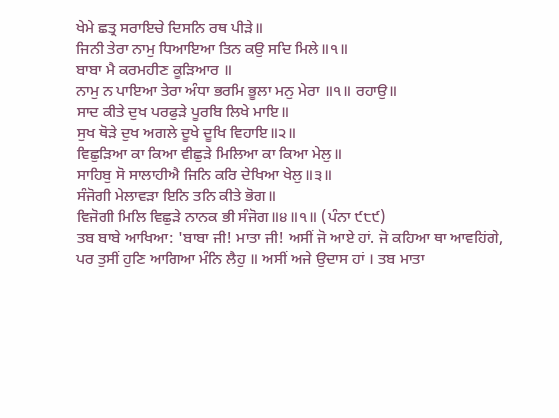ਖੇਮੇ ਛਤ੍ਰ ਸਰਾਇਚੇ ਦਿਸਨਿ ਰਥ ਪੀੜੇ॥
ਜਿਨੀ ਤੇਰਾ ਨਾਮੁ ਧਿਆਇਆ ਤਿਨ ਕਉ ਸਦਿ ਮਿਲੇ॥੧॥
ਬਾਬਾ ਮੈ ਕਰਮਹੀਣ ਕੂੜਿਆਰ ॥
ਨਾਮੁ ਨ ਪਾਇਆ ਤੇਰਾ ਅੰਧਾ ਭਰਮਿ ਭੂਲਾ ਮਨੁ ਮੇਰਾ ॥੧॥ ਰਹਾਉ॥
ਸਾਦ ਕੀਤੇ ਦੁਖ ਪਰਫੁੜੇ ਪੂਰਬਿ ਲਿਖੇ ਮਾਇ॥
ਸੁਖ ਥੋੜੇ ਦੁਖ ਅਗਲੇ ਦੂਖੇ ਦੂਖਿ ਵਿਹਾਇ॥੨॥
ਵਿਛੁੜਿਆ ਕਾ ਕਿਆ ਵੀਛੁੜੇ ਮਿਲਿਆ ਕਾ ਕਿਆ ਮੇਲੁ॥
ਸਾਹਿਬੁ ਸੋ ਸਾਲਾਹੀਐ ਜਿਨਿ ਕਰਿ ਦੇਖਿਆ ਖੇਲੁ॥੩॥
ਸੰਜੋਗੀ ਮੇਲਾਵੜਾ ਇਨਿ ਤਨਿ ਕੀਤੇ ਭੋਗ॥
ਵਿਜੋਗੀ ਮਿਲਿ ਵਿਛੁੜੇ ਨਾਨਕ ਭੀ ਸੰਜੋਗ॥੪॥੧॥ (ਪੰਨਾ ੯੮੯)
ਤਬ ਬਾਬੇ ਆਖਿਆ: 'ਬਾਬਾ ਜੀ! ਮਾਤਾ ਜੀ! ਅਸੀਂ ਜੋ ਆਏ ਹਾਂ. ਜੋ ਕਹਿਆ ਥਾ ਆਵਹਿਂਗੇ, ਪਰ ਤੁਸੀਂ ਹੁਣਿ ਆਗਿਆ ਮੰਨਿ ਲੈਹੁ ॥ ਅਸੀਂ ਅਜੇ ਉਦਾਸ ਹਾਂ । ਤਬ ਮਾਤਾ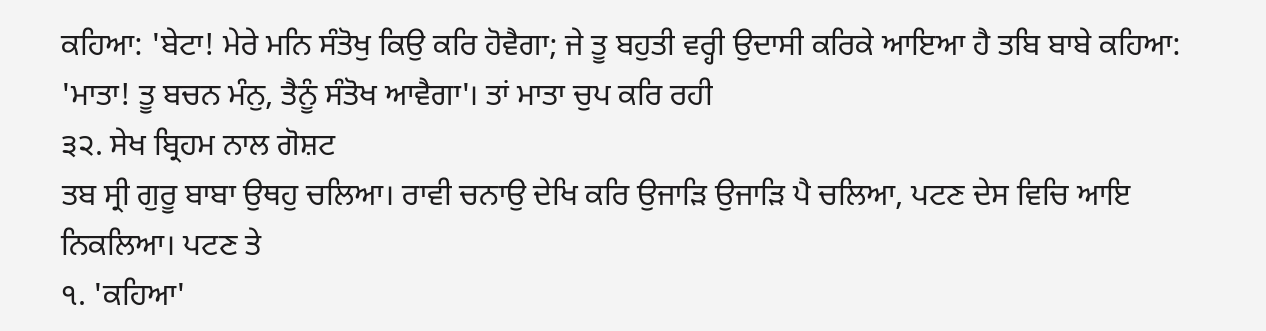ਕਹਿਆ: 'ਬੇਟਾ! ਮੇਰੇ ਮਨਿ ਸੰਤੋਖੁ ਕਿਉ ਕਰਿ ਹੋਵੈਗਾ; ਜੇ ਤੂ ਬਹੁਤੀ ਵਰ੍ਹੀ ਉਦਾਸੀ ਕਰਿਕੇ ਆਇਆ ਹੈ ਤਬਿ ਬਾਬੇ ਕਹਿਆ: 'ਮਾਤਾ! ਤੂ ਬਚਨ ਮੰਨੁ, ਤੈਨੂੰ ਸੰਤੋਖ ਆਵੈਗਾ'। ਤਾਂ ਮਾਤਾ ਚੁਪ ਕਰਿ ਰਹੀ
੩੨. ਸੇਖ ਬ੍ਰਿਹਮ ਨਾਲ ਗੋਸ਼ਟ
ਤਬ ਸ੍ਰੀ ਗੁਰੂ ਬਾਬਾ ਉਥਹੁ ਚਲਿਆ। ਰਾਵੀ ਚਨਾਉ ਦੇਖਿ ਕਰਿ ਉਜਾੜਿ ਉਜਾੜਿ ਪੈ ਚਲਿਆ, ਪਟਣ ਦੇਸ ਵਿਚਿ ਆਇ ਨਿਕਲਿਆ। ਪਟਣ ਤੇ
੧. 'ਕਹਿਆ'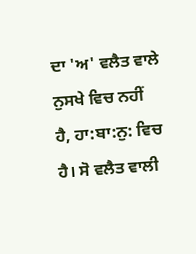ਦਾ 'ਅ' ਵਲੈਤ ਵਾਲੇ ਨੁਸਖੇ ਵਿਚ ਨਹੀਂ ਹੈ, ਹਾ:ਬਾ:ਨੁ: ਵਿਚ ਹੈ। ਸੋ ਵਲੈਤ ਵਾਲੀ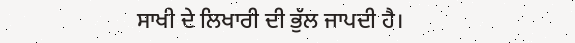ਸਾਖੀ ਦੇ ਲਿਖਾਰੀ ਦੀ ਭੁੱਲ ਜਾਪਦੀ ਹੈ।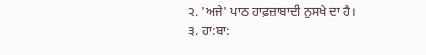੨. 'ਅਜੇ' ਪਾਠ ਹਾਫ਼ਜ਼ਾਬਾਦੀ ਨੁਸਖੇ ਦਾ ਹੈ।
੩. ਹਾ:ਬਾ: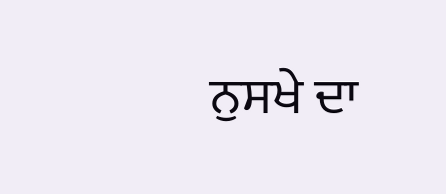ਨੁਸਖੇ ਦਾ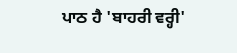ਪਾਠ ਹੈ 'ਬਾਹਰੀ ਵਰ੍ਹੀ'